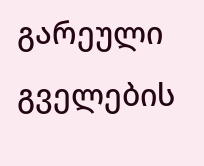გარეული გველების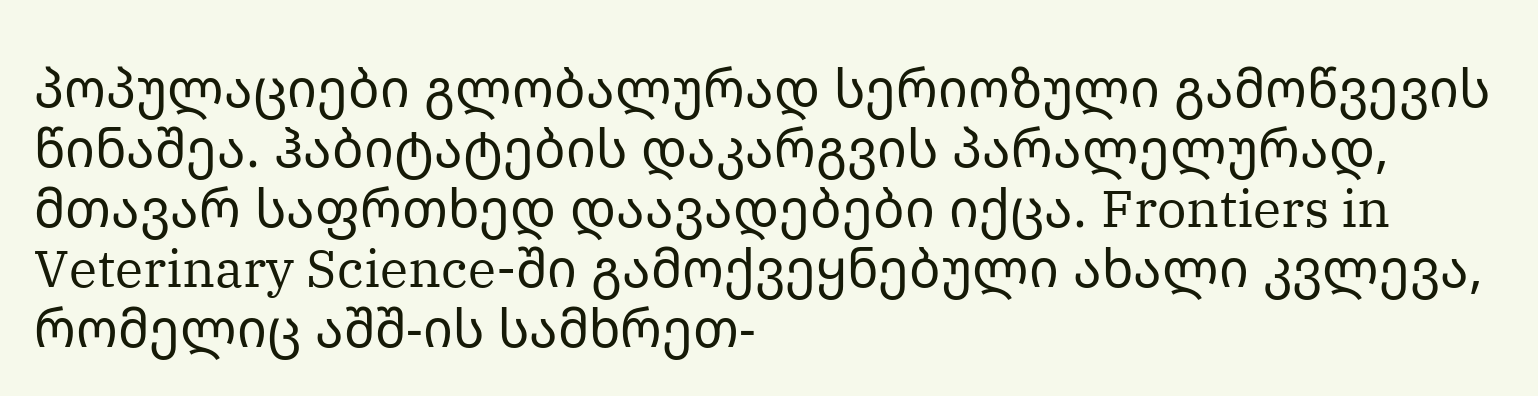პოპულაციები გლობალურად სერიოზული გამოწვევის წინაშეა. ჰაბიტატების დაკარგვის პარალელურად, მთავარ საფრთხედ დაავადებები იქცა. Frontiers in Veterinary Science-ში გამოქვეყნებული ახალი კვლევა, რომელიც აშშ-ის სამხრეთ-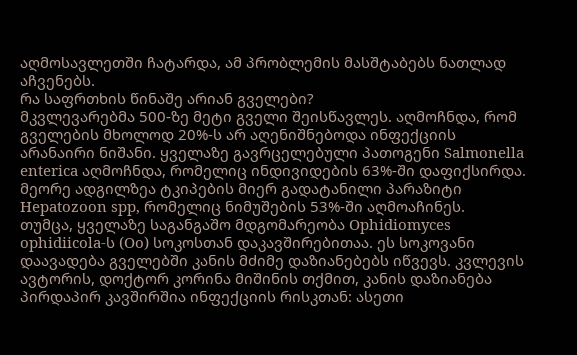აღმოსავლეთში ჩატარდა, ამ პრობლემის მასშტაბებს ნათლად აჩვენებს.
რა საფრთხის წინაშე არიან გველები?
მკვლევარებმა 500-ზე მეტი გველი შეისწავლეს. აღმოჩნდა, რომ გველების მხოლოდ 20%-ს არ აღენიშნებოდა ინფექციის არანაირი ნიშანი. ყველაზე გავრცელებული პათოგენი Salmonella enterica აღმოჩნდა, რომელიც ინდივიდების 63%-ში დაფიქსირდა. მეორე ადგილზეა ტკიპების მიერ გადატანილი პარაზიტი Hepatozoon spp, რომელიც ნიმუშების 53%-ში აღმოაჩინეს.
თუმცა, ყველაზე საგანგაშო მდგომარეობა Ophidiomyces ophidiicola-ს (Oo) სოკოსთან დაკავშირებითაა. ეს სოკოვანი დაავადება გველებში კანის მძიმე დაზიანებებს იწვევს. კვლევის ავტორის, დოქტორ კორინა მიშინის თქმით, კანის დაზიანება პირდაპირ კავშირშია ინფექციის რისკთან: ასეთი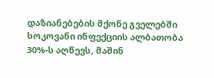დაზიანებების მქონე გველებში სოკოვანი ინფექციის ალბათობა 30%-ს აღწევს, მაშინ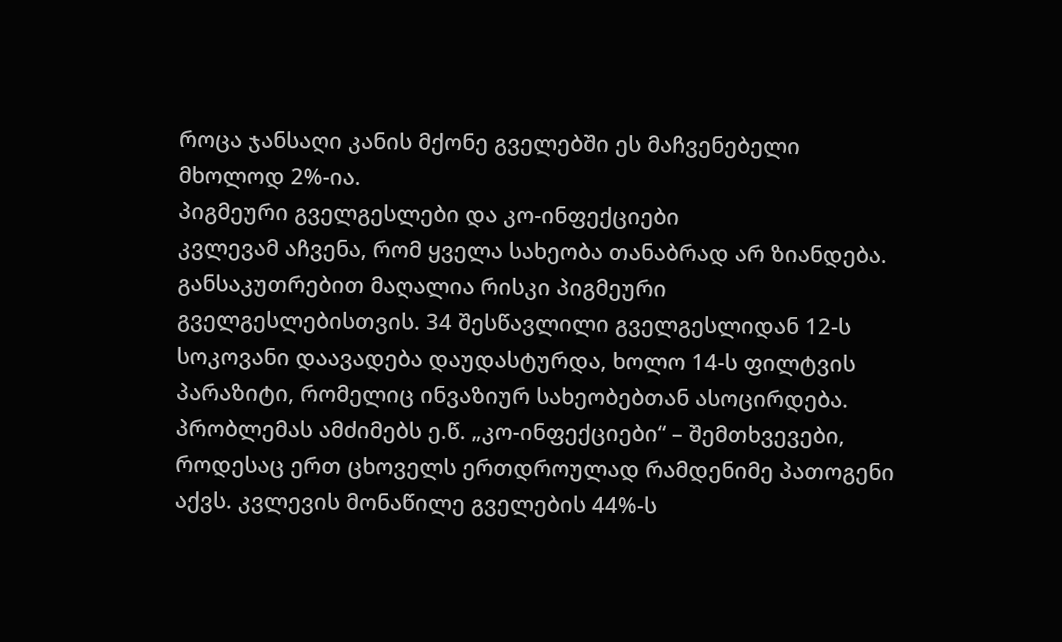როცა ჯანსაღი კანის მქონე გველებში ეს მაჩვენებელი მხოლოდ 2%-ია.
პიგმეური გველგესლები და კო-ინფექციები
კვლევამ აჩვენა, რომ ყველა სახეობა თანაბრად არ ზიანდება. განსაკუთრებით მაღალია რისკი პიგმეური გველგესლებისთვის. 34 შესწავლილი გველგესლიდან 12-ს სოკოვანი დაავადება დაუდასტურდა, ხოლო 14-ს ფილტვის პარაზიტი, რომელიც ინვაზიურ სახეობებთან ასოცირდება.
პრობლემას ამძიმებს ე.წ. „კო-ინფექციები“ – შემთხვევები, როდესაც ერთ ცხოველს ერთდროულად რამდენიმე პათოგენი აქვს. კვლევის მონაწილე გველების 44%-ს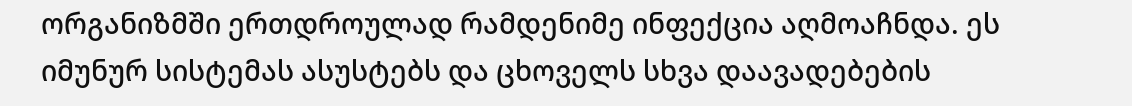ორგანიზმში ერთდროულად რამდენიმე ინფექცია აღმოაჩნდა. ეს იმუნურ სისტემას ასუსტებს და ცხოველს სხვა დაავადებების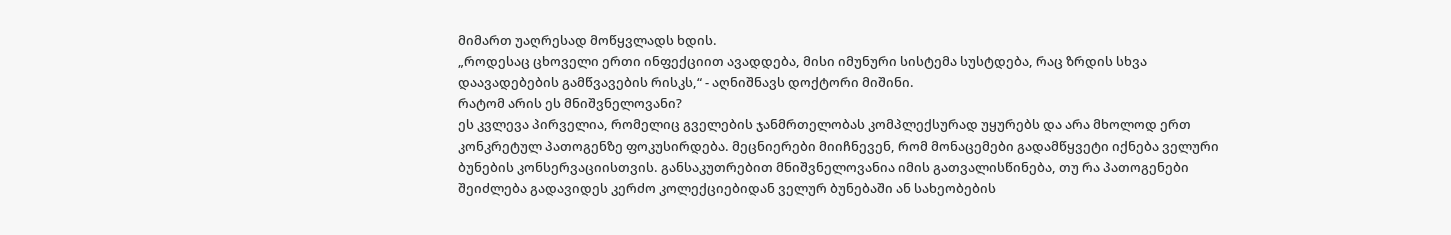მიმართ უაღრესად მოწყვლადს ხდის.
„როდესაც ცხოველი ერთი ინფექციით ავადდება, მისი იმუნური სისტემა სუსტდება, რაც ზრდის სხვა დაავადებების გამწვავების რისკს,“ - აღნიშნავს დოქტორი მიშინი.
რატომ არის ეს მნიშვნელოვანი?
ეს კვლევა პირველია, რომელიც გველების ჯანმრთელობას კომპლექსურად უყურებს და არა მხოლოდ ერთ კონკრეტულ პათოგენზე ფოკუსირდება. მეცნიერები მიიჩნევენ, რომ მონაცემები გადამწყვეტი იქნება ველური ბუნების კონსერვაციისთვის. განსაკუთრებით მნიშვნელოვანია იმის გათვალისწინება, თუ რა პათოგენები შეიძლება გადავიდეს კერძო კოლექციებიდან ველურ ბუნებაში ან სახეობების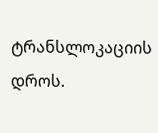ტრანსლოკაციის დროს.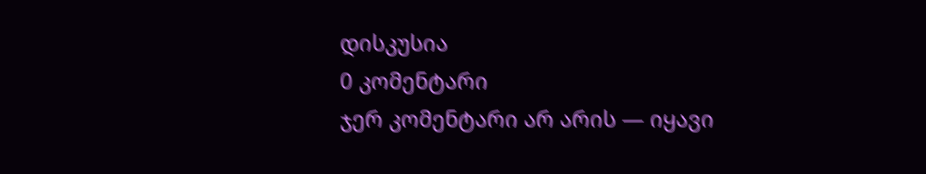დისკუსია
0 კომენტარი
ჯერ კომენტარი არ არის — იყავი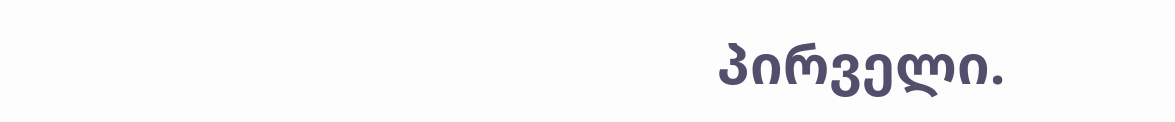პირველი.